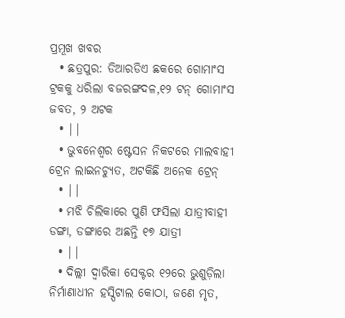ପ୍ରମୂଖ ଖବର
  • ଛତ୍ରପୁର: ଡିଆରଡିଏ ଛକରେ ଗୋମାଂସ ଟ୍ରକକୁ ଧରିଲା ବଜରଙ୍ଗଦଳ,୧୨ ଟନ୍ ଗୋମାଂସ ଜବତ, ୨ ଅଟକ
  • ||
  • ଭୁବନେଶ୍ବର ଷ୍ଟେସନ ନିକଟରେ ମାଲବାହୀ ଟ୍ରେନ ଲାଇନଚ୍ୟୁତ, ଅଟକିଛି ଅନେକ ଟ୍ରେନ୍
  • ||
  • ମଝି ଚିଲିକାରେ ପୁଣି ଫସିଲା ଯାତ୍ରୀବାହୀ ଡଙ୍ଗା, ଡଙ୍ଗାରେ ଅଛନ୍ତି ୧୭ ଯାତ୍ରୀ
  • ||
  • ଦିଲ୍ଲୀ ଦ୍ବାରିକା ସେକ୍ଟର ୧୨ରେ ଭୁଶୁଡ଼ିଲା ନିର୍ମାଣାଧୀନ ହସ୍ପିଟାଲ କୋଠା, ଜଣେ ମୃତ,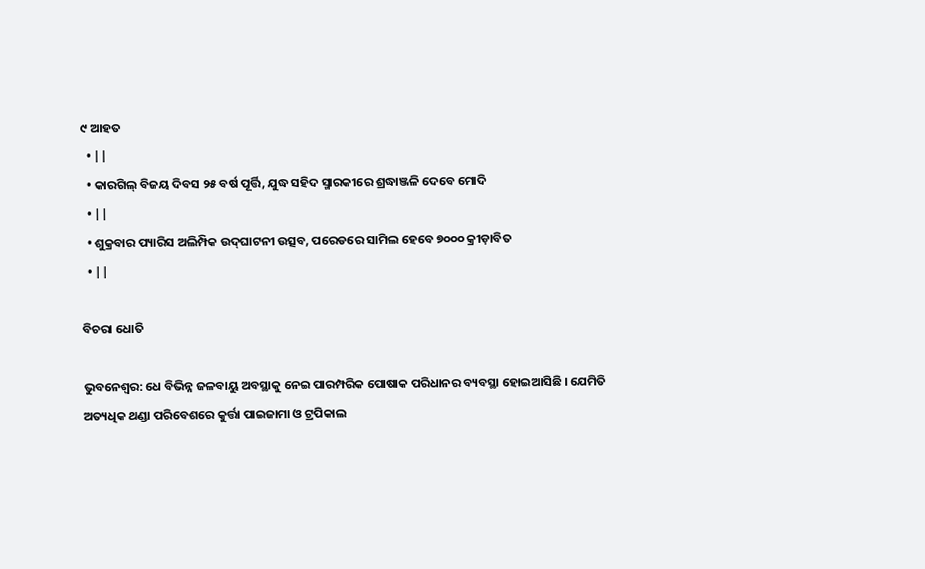୯ ଆହତ
  • ||
  • କାରଗିଲ୍‌ ବିଜୟ ଦିବସ ୨୫ ବର୍ଷ ପୂର୍ତ୍ତି, ଯୁଦ୍ଧ ସହିଦ ସ୍ମାରକୀରେ ଶ୍ରଦ୍ଧାଞ୍ଜଳି ଦେବେ ମୋଦି
  • ||
  • ଶୁକ୍ରବାର ପ୍ୟାରିସ ଅଲିମ୍ପିକ ଉଦ୍‌ଘାଟନୀ ଉତ୍ସବ, ପରେଡରେ ସାମିଲ ହେବେ ୭୦୦୦ କ୍ରୀଡ଼ାବିତ
  • ||

ବିଚରା ଧୋତି

ଭୁବନେଶ୍ୱର: ଧେ ବିଭିନ୍ନ ଜଳବାୟୁ ଅବସ୍ଥାକୁ ନେଇ ପାରମ୍ପରିକ ପୋଷାକ ପରିଧାନର ବ୍ୟବସ୍ଥା ହୋଇଆସିଛି । ଯେମିତି ଅତ୍ୟଧିକ ଥଣ୍ଡା ପରିବେଶରେ କୁର୍ତ୍ତା ପାଇଜାମା ଓ ଟ୍ରପିକାଲ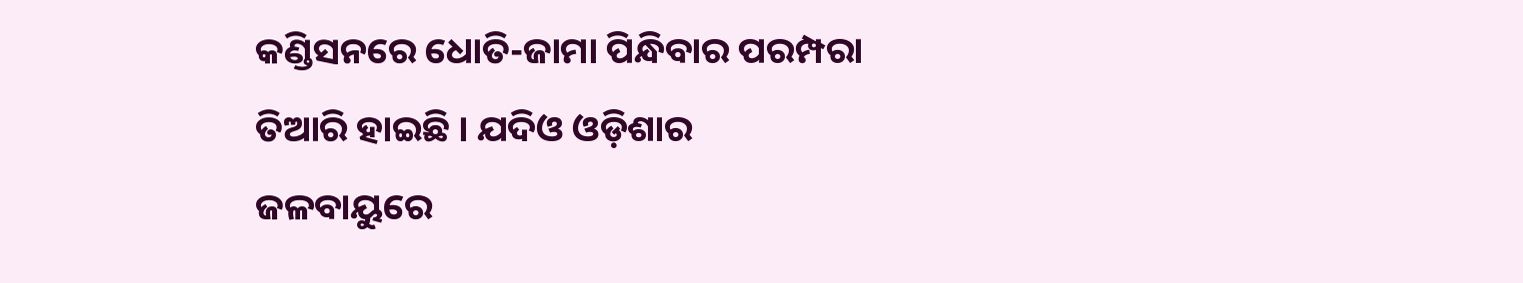କଣ୍ଡିସନରେ ଧୋତି-ଜାମା ପିନ୍ଧିବାର ପରମ୍ପରା ତିଆରି ହାଇଛି । ଯଦିଓ ଓଡ଼ିଶାର ଜଳବାୟୁରେ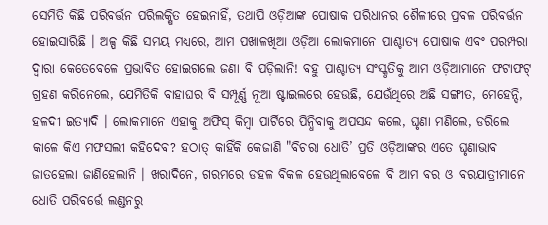ସେମିତି କିଛି ପରିବର୍ତ୍ତନ ପରିଲକ୍ଷିତ ହେଇନାହିଁ, ତଥାପି ଓଡ଼ିଆଙ୍କ ପୋଷାକ ପରିଧାନର ଶୈଳୀରେ ପ୍ରବଳ ପରିବର୍ତ୍ତନ ହୋଇସାରିଛି । ଅଳ୍ପ କିଛି ସମୟ ମଧ୍ୟରେ, ଆମ ପଖାଳଖିଆ ଓଡ଼ିଆ ଲୋକମାନେ ପାଶ୍ଚାତ୍ୟ ପୋଷାକ ଏବଂ ପରମ୍ପରା ଦ୍ୱାରା କେତେବେଳେ ପ୍ରଭାବିତ ହୋଇଗଲେ ଜଣା ବି ପଡ଼ିଲାନି! ବହୁ ପାଶ୍ଚାତ୍ୟ ସଂସ୍କୃତିକୁ ଆମ ଓଡ଼ିଆମାନେ ଫଟାଫଟ୍‌ ଗ୍ରହଣ କରିନେଲେ, ଯେମିତିକି ବାହାଘର ବି ସମ୍ପୂର୍ଣ୍ଣ ନୂଆ ଷ୍ଟାଇଲରେ ହେଉଛି, ଯେଉଁଥିରେ ଅଛି ସଙ୍ଗୀତ, ମେହେନ୍ଦି, ହଳଦୀ ଇତ୍ୟାଦି । ଲୋକମାନେ ଏହାକୁ ଅଫିସ୍‌ କିମ୍ବା ପାର୍ଟିରେ ପିନ୍ଧିବାକୁ ଅପସନ୍ଦ କଲେ, ଘୃଣା ମଣିଲେ, ଡରିଲେ କାଳେ କିଏ ମଫସଲୀ କହିଦେବ? ହଠାତ୍‌ କାହିଁକି କେଜାଣି "ବିଚରା ଧୋତି’ ପ୍ରତି ଓଡ଼ିଆଙ୍କର ଏତେ ଘୃଣାଭାବ ଜାତହେଲା ଜାଣିହେଲାନି । ଖରାଦିନେ, ଗରମରେ ଡହଳ ବିକଳ ହେଉଥିଲାବେଳେ ବି ଆମ ବର ଓ ବରଯାତ୍ରୀମାନେ ଧୋତି ପରିବର୍ତ୍ତେ ଲଣ୍ଡନରୁ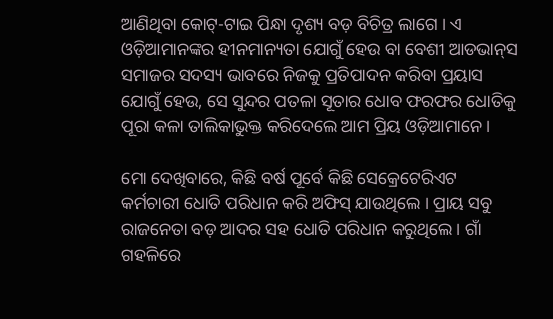ଆଣିଥିବା କୋଟ୍‌-ଟାଇ ପିନ୍ଧା ଦୃଶ୍ୟ ବଡ଼ ବିଚିତ୍ର ଲାଗେ । ଏ ଓଡ଼ିଆମାନଙ୍କର ହୀନମାନ୍ୟତା ଯୋଗୁଁ ହେଉ ବା ବେଶୀ ଆଡଭାନ୍‌ସ ସମାଜର ସଦସ୍ୟ ଭାବରେ ନିଜକୁ ପ୍ରତିପାଦନ କରିବା ପ୍ରୟାସ ଯୋଗୁଁ ହେଉ, ସେ ସୁନ୍ଦର ପତଳା ସୂତାର ଧୋବ ଫରଫର ଧୋତିକୁ ପୂରା କଳା ତାଲିକାଭୁକ୍ତ କରିଦେଲେ ଆମ ପ୍ରିୟ ଓଡ଼ିଆମାନେ ।

ମୋ ଦେଖିବାରେ, କିଛି ବର୍ଷ ପୂର୍ବେ କିଛି ସେକ୍ରେଟେରିଏଟ କର୍ମଚାରୀ ଧୋତି ପରିଧାନ କରି ଅଫିସ୍‌ ଯାଉଥିଲେ । ପ୍ରାୟ ସବୁ ରାଜନେତା ବଡ଼ ଆଦର ସହ ଧୋତି ପରିଧାନ କରୁଥିଲେ । ଗାଁ ଗହଳିରେ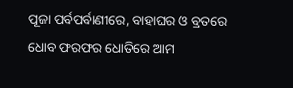ପୂଜା ପର୍ବପର୍ବାଣୀରେ, ବାହାଘର ଓ ବ୍ରତରେ ଧୋବ ଫରଫର ଧୋତିରେ ଆମ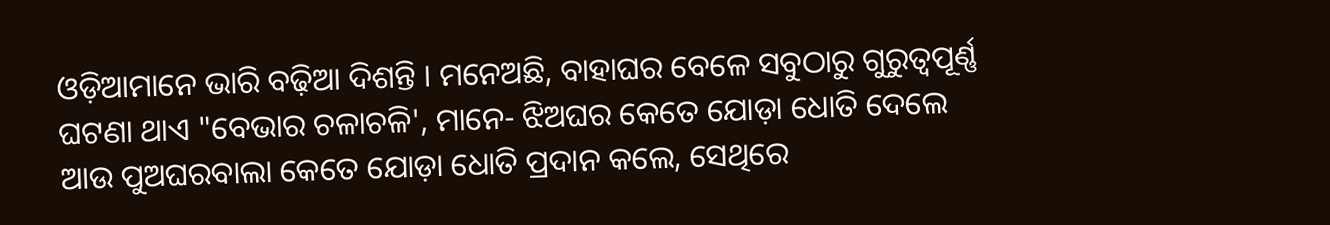ଓଡ଼ିଆମାନେ ଭାରି ବଢ଼ିଆ ଦିଶନ୍ତି । ମନେଅଛି, ବାହାଘର ବେଳେ ସବୁଠାରୁ ଗୁରୁତ୍ୱପୂର୍ଣ୍ଣ ଘଟଣା ଥାଏ "ବେଭାର ଚଳାଚଳି', ମାନେ- ଝିଅଘର କେତେ ଯୋଡ଼ା ଧୋତି ଦେଲେ ଆଉ ପୁଅଘରବାଲା କେତେ ଯୋଡ଼ା ଧୋତି ପ୍ରଦାନ କଲେ, ସେଥିରେ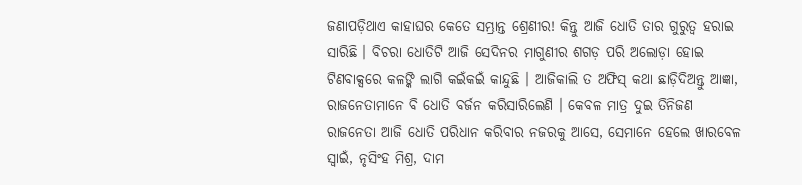ଜଣାପଡ଼ିଥାଏ କାହାଘର କେତେ ସମ୍ଭ୍ରାନ୍ତ ଶ୍ରେଣୀର! କିନ୍ତୁ ଆଜି ଧୋତି ତାର ଗୁରୁତ୍ୱ ହରାଇ ସାରିଛି । ବିଚରା ଧୋତିଟି ଆଜି ସେଦିନର ମାଗୁଣୀର ଶଗଡ଼ ପରି ଅଲୋଡ଼ା ହୋଇ ଟିଣବାକ୍ସରେ କଳଙ୍କି ଲାଗି କଇଁକଇଁ କାନ୍ଦୁଛି । ଆଜିକାଲି ତ ଅଫିସ୍‌ କଥା ଛାଡ଼ିଦିଅନ୍ତୁ ଆଜ୍ଞା, ରାଜନେତାମାନେ ବି ଧୋତି ବର୍ଜନ କରିସାରିଲେଣି । କେବଳ ମାତ୍ର ଦୁଇ ତିନିଜଣ ରାଜନେତା ଆଜି ଧୋତି ପରିଧାନ କରିବାର ନଜରକୁ ଆସେ, ସେମାନେ ହେଲେ ଖାରବେଳ ସ୍ୱାଇଁ, ନୃସିଂହ ମିଶ୍ର, ଦାମ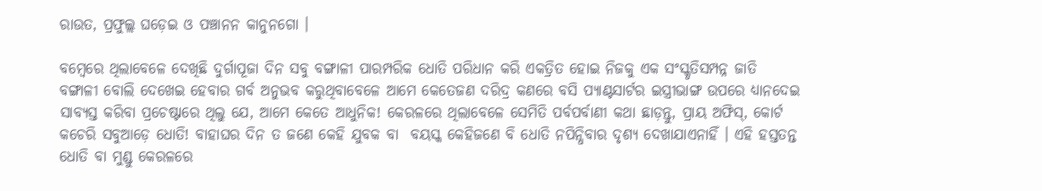ରାଉତ, ପ୍ରଫୁଲ୍ଲ ଘଡ଼େଇ ଓ ପଞ୍ଚାନନ କାନୁନଗୋ ।

ବମ୍ବେରେ ଥିଲାବେଳେ ଦେଖିଛି ଦୁର୍ଗାପୂଜା ଦିନ ସବୁ ବଙ୍ଗାଳୀ ପାରମ୍ପରିକ ଧୋତି ପରିଧାନ କରି ଏକତ୍ରିତ ହୋଇ ନିଜକୁ ଏକ ସଂସ୍କୃତିସମ୍ପନ୍ନ ଜାତି ବଙ୍ଗାଳୀ ବୋଲି ଦେଖେଇ ହେବାର ଗର୍ବ ଅନୁଭବ କରୁଥିବାବେଳେ ଆମେ କେତେଜଣ ଦରିଦ୍ର କଣରେ ବସି ପ୍ୟାଣ୍ଟସାର୍ଟର ଇସ୍ତ୍ରୀଭାଙ୍ଗ ଉପରେ ଧ୍ୟାନଦେଇ ସାବ୍ୟସ୍ତ କରିବା ପ୍ରଚେଷ୍ଟାରେ ଥିଲୁ ଯେ, ଆମେ କେତେ ଆଧୁନିକ! କେରଳରେ ଥିଲାବେଳେ ସେମିତି ପର୍ବପର୍ବାଣୀ କଥା ଛାଡ଼ନ୍ତୁ, ପ୍ରାୟ ଅଫିସ୍‌, କୋର୍ଟ କଚେରି ସବୁଆଡ଼େ ଧୋତି! ବାହାଘର ଦିନ ତ ଜଣେ କେହି ଯୁବକ ବା  ବୟସ୍କ କେହିଜଣେ ବି ଧୋତି ନପିନ୍ଧିବାର ଦୃଶ୍ୟ ଦେଖାଯାଏନାହିଁ । ଏହି ହସ୍ତତନ୍ତ ଧୋତି ବା ମୁଣ୍ଡୁ କେରଳରେ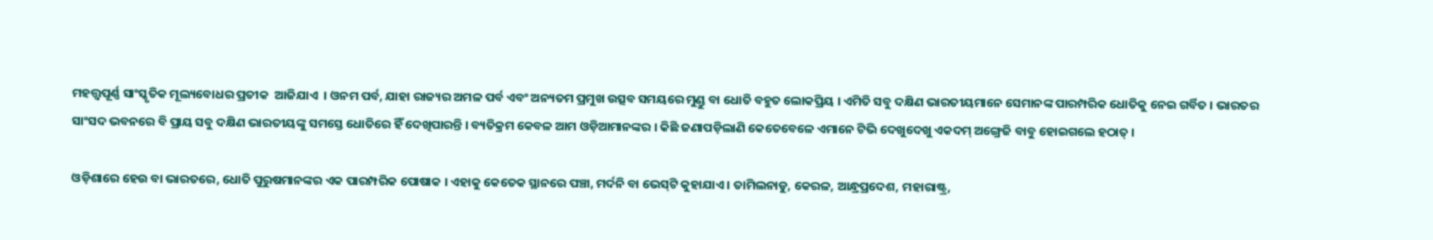ମହତ୍ତ୍ୱପୂର୍ଣ୍ଣ ସାଂସ୍କୃତିକ ମୂଲ୍ୟବୋଧର ପ୍ରତୀକ  ଆଜିଯାଏ  । ଓନମ ପର୍ବ, ଯାହା ରାଜ୍ୟର ଅମଳ ପର୍ବ ଏବଂ ଅନ୍ୟତମ ପ୍ରମୁଖ ଉତ୍ସବ ସମୟରେ ମୁଣ୍ଡୁ ବା ଧୋତି ବହୁତ ଲୋକପ୍ରିୟ । ଏମିତି ସବୁ ଦକ୍ଷିଣ ଭାରତୀୟମାନେ ସେମାନଙ୍କ ପାରମ୍ପରିକ ଧୋତିକୁ ନେଇ ଗର୍ବିତ । ଭାରତର ସାଂସଦ ଭବନରେ ବି ପ୍ରାୟ ସବୁ ଦକ୍ଷିଣ ଭାରତୀୟଙ୍କୁ ସମସ୍ତେ ଧୋତିରେ ହିଁ ଦେଖିପାରନ୍ତି । ବ୍ୟତିକ୍ରମ କେବଳ ଆମ ଓଡ଼ିଆମାନଙ୍କର । କିଛି ଜଣାପଡ଼ିଲାଣି କେତେବେଳେ ଏମାନେ ଟିଭି ଦେଖୁଦେଖୁ ଏକଦମ୍‌ ଅଙ୍ଗ୍ରେଜି ବାବୁ ହୋଇଗଲେ ହଠାତ୍‌ ।

ଓଡ଼ିଶାରେ ହେଉ ବା ଭାରତରେ, ଧୋତି ପୁରୁଷମାନଙ୍କର ଏକ ପାରମ୍ପରିକ ପୋଷାକ । ଏହାକୁ କେତେକ ସ୍ଥାନରେ ପଞ୍ଚା, ମର୍ଦନି ବା ଭେସ୍‌ଟି କୁହାଯାଏ । ତାମିଲନାଡୁ, କେରଳ, ଆନ୍ଧ୍ରପ୍ରଦେଶ, ମହାରାଷ୍ଟ୍ର,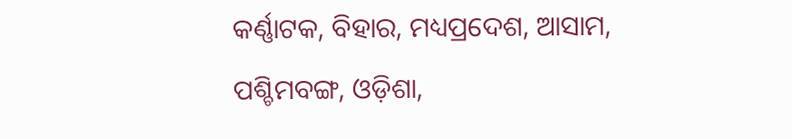କର୍ଣ୍ଣାଟକ, ବିହାର, ମଧ୍ୟପ୍ରଦେଶ, ଆସାମ, ପଶ୍ଚିମବଙ୍ଗ, ଓଡ଼ିଶା,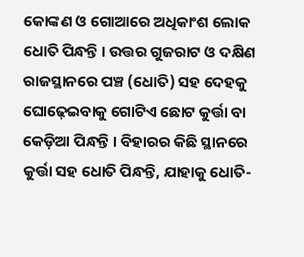କୋଙ୍କଣ ଓ ଗୋଆରେ ଅଧିକାଂଶ ଲୋକ ଧୋତି ପିନ୍ଧନ୍ତି । ଉତ୍ତର ଗୁଜରାଟ ଓ ଦକ୍ଷିଣ ରାଜସ୍ଥାନରେ ପଞ୍ଚ (ଧୋତି) ସହ ଦେହକୁ ଘୋଢ଼େଇବାକୁ ଗୋଟିଏ ଛୋଟ କୁର୍ତ୍ତା ବା କେଡ଼ିଆ ପିନ୍ଧନ୍ତି । ବିହାରର କିଛି ସ୍ଥାନରେ କୁର୍ତ୍ତା ସହ ଧୋତି ପିନ୍ଧନ୍ତି, ଯାହାକୁ ଧୋତି-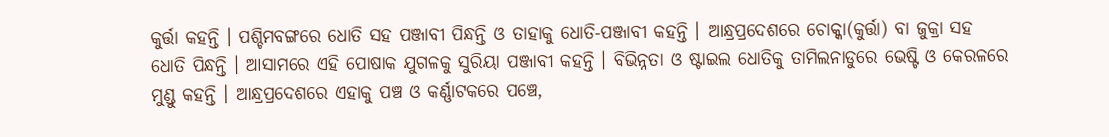କୁର୍ତ୍ତା କହନ୍ତି । ପଶ୍ଚିମବଙ୍ଗରେ ଧୋତି ସହ ପଞ୍ଜାବୀ ପିନ୍ଧନ୍ତି ଓ ତାହାକୁ ଧୋତି-ପଞ୍ଜାବୀ କହନ୍ତି । ଆନ୍ଧ୍ରପ୍ରଦେଶରେ ଚୋକ୍କା(କୁର୍ତ୍ତା) ବା ଜୁକ୍ରା ସହ ଧୋତି ପିନ୍ଧନ୍ତି । ଆସାମରେ ଏହି ପୋଷାକ ଯୁଗଳକୁ ସୁରିୟା ପଞ୍ଜାବୀ କହନ୍ତି । ବିଭିନ୍ନତା ଓ ଷ୍ଟାଇଲ ଧୋତିକୁ ତାମିଲନାଡୁରେ ଭେଷ୍ଟି ଓ କେରଳରେ ମୁଣ୍ଡୁ କହନ୍ତି । ଆନ୍ଧ୍ରପ୍ରଦେଶରେ ଏହାକୁ ପଞ୍ଚ ଓ କର୍ଣ୍ଣାଟକରେ ପଞ୍ଚେ,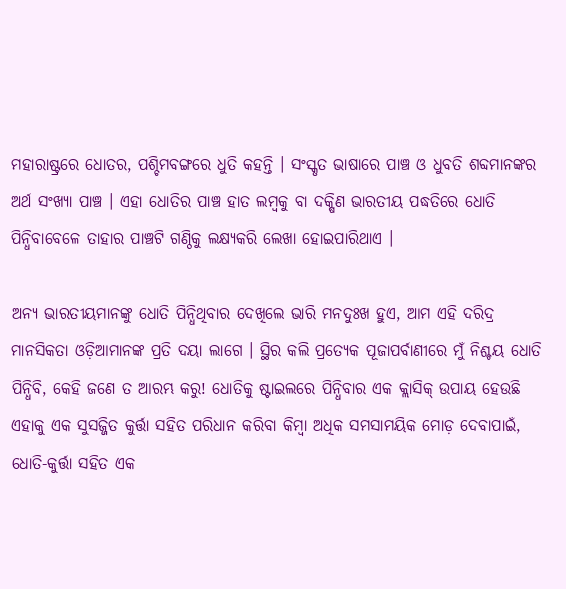ମହାରାଷ୍ଟ୍ରରେ ଧୋତର, ପଶ୍ଚିମବଙ୍ଗରେ ଧୁତି କହନ୍ତି । ସଂସ୍କୃତ ଭାଷାରେ ପାଞ୍ଚ ଓ ଧୁବତି ଶବ୍ଦମାନଙ୍କର ଅର୍ଥ ସଂଖ୍ୟା ପାଞ୍ଚ । ଏହା ଧୋତିର ପାଞ୍ଚ ହାତ ଲମ୍ବକୁ ବା ଦକ୍ଷିଣ ଭାରତୀୟ ପଦ୍ଧତିରେ ଧୋତି ପିନ୍ଧିବାବେଳେ ତାହାର ପାଞ୍ଚଟି ଗଣ୍ଠିକୁ ଲକ୍ଷ୍ୟକରି ଲେଖା ହୋଇପାରିଥାଏ ।

ଅନ୍ୟ ଭାରତୀୟମାନଙ୍କୁ ଧୋତି ପିନ୍ଧିଥିବାର ଦେଖିଲେ ଭାରି ମନଦୁଃଖ ହୁଏ, ଆମ ଏହି ଦରିଦ୍ର ମାନସିକତା ଓଡ଼ିଆମାନଙ୍କ ପ୍ରତି ଦୟା ଲାଗେ । ସ୍ଥିର କଲି ପ୍ରତ୍ୟେକ ପୂଜାପର୍ବାଣୀରେ ମୁଁ ନିଶ୍ଚୟ ଧୋତି ପିନ୍ଧିବି, କେହି ଜଣେ ତ ଆରମ୍ଭ କରୁ! ଧୋତିକୁ ଷ୍ଟାଇଲରେ ପିନ୍ଧିବାର ଏକ କ୍ଲାସିକ୍‌ ଉପାୟ ହେଉଛି ଏହାକୁ ଏକ ସୁସଜ୍ଜିତ କୁର୍ତ୍ତା ସହିତ ପରିଧାନ କରିବା କିମ୍ବା ଅଧିକ ସମସାମୟିକ ମୋଡ଼ ଦେବାପାଇଁ, ଧୋତି-କୁର୍ତ୍ତା ସହିତ ଏକ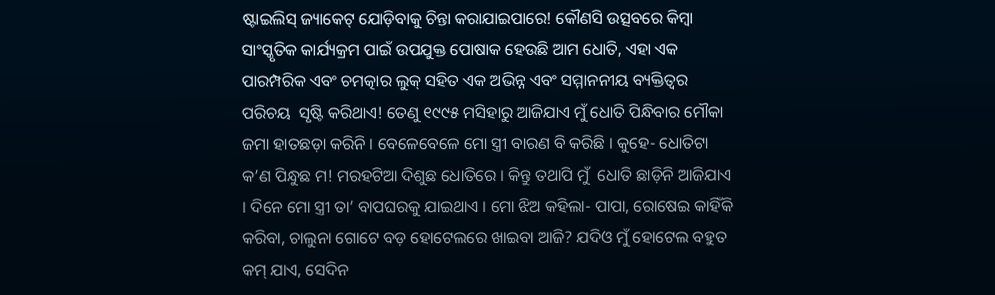ଷ୍ଟାଇଲିସ୍‌ ଜ୍ୟାକେଟ୍‌ ଯୋଡ଼ିବାକୁ ଚିନ୍ତା କରାଯାଇପାରେ! କୌଣସି ଉତ୍ସବରେ କିମ୍ବା ସାଂସ୍କୃତିକ କାର୍ଯ୍ୟକ୍ରମ ପାଇଁ ଉପଯୁକ୍ତ ପୋଷାକ ହେଉଛି ଆମ ଧୋତି, ଏହା ଏକ ପାରମ୍ପରିକ ଏବଂ ଚମତ୍କାର ଲୁକ୍‌ ସହିତ ଏକ ଅଭିନ୍ନ ଏବଂ ସମ୍ମାନନୀୟ ବ୍ୟକ୍ତିତ୍ୱର ପରିଚୟ  ସୃଷ୍ଟି କରିଥାଏ! ତେଣୁ ୧୯୯୫ ମସିହାରୁ ଆଜିଯାଏ ମୁଁ ଧୋତି ପିନ୍ଧିବାର ମୌକା ଜମା ହାତଛଡ଼ା କରିନି । ବେଳେବେଳେ ମୋ ସ୍ତ୍ରୀ ବାରଣ ବି କରିଛି । କୁହେ- ଧୋତିଟା କ’ଣ ପିନ୍ଧୁଛ ମ! ମରହଟିଆ ଦିଶୁଛ ଧୋତିରେ । କିନ୍ତୁ ତଥାପି ମୁଁ  ଧୋତି ଛାଡ଼ିନି ଆଜିଯାଏ । ଦିନେ ମୋ ସ୍ତ୍ରୀ ତା’ ବାପଘରକୁ ଯାଇଥାଏ । ମୋ ଝିଅ କହିଲା- ପାପା, ରୋଷେଇ କାହିଁକି କରିବା, ଚାଲୁନା ଗୋଟେ ବଡ଼ ହୋଟେଲରେ ଖାଇବା ଆଜି? ଯଦିଓ ମୁଁ ହୋଟେଲ ବହୁତ କମ୍‌ ଯାଏ, ସେଦିନ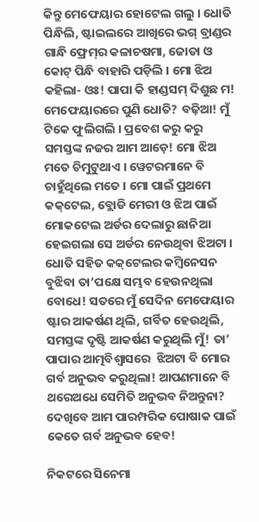କିନ୍ତୁ ମେଫେୟାର ହୋଟେଲ ଗଲୁ । ଧୋତି ପିନ୍ଧିଲି, ଷ୍ଟାଇଲରେ ଆଖିରେ ଭଗ୍‌ ବ୍ରାଣ୍ଡର ଗାନ୍ଧି ଫ୍ରେମ୍‌ର କଳାଚଷମା, ଜୋତା ଓ କୋଟ୍‌ ପିନ୍ଧି ବାହାରି ପଡ଼ିଲି । ମୋ ଝିଅ କହିଲା- ଓଃ! ପାପା କି ହାଣ୍ଡସମ୍‌ ଦିଶୁଛ ମ! ମେଫେୟାରରେ ପୁଣି ଧୋତି? ବଢ଼ିଆ! ମୁଁ ଟିକେ ଫୁଲିଗଲି । ପ୍ରବେଶ କରୁ କରୁ ସମସ୍ତଙ୍କ ନଜର ଆମ ଆଡ଼େ! ମୋ ଝିଅ ମତେ ଚିମୁଟୁଥାଏ । ୱେଟରମାନେ ବି ଚାହୁଁଥିଲେ ମତେ । ମୋ ପାଇଁ ପ୍ରଥମେ କକ୍‌ଟେଲ, ବ୍ଲୋଡି ମେରୀ ଓ ଝିଅ ପାଇଁ ମୋକଟେଲ ଅର୍ଡର ଦେଲାରୁ ଛାନିଆ ହେଇଗଲା ସେ ଅର୍ଡର ନେଉଥିବା ଝିଅଟା । ଧୋତି ସହିତ କକ୍‌ଟେଲର କମ୍ବିନେସନ ବୁଝିବା ତା’ପକ୍ଷେ ସମ୍ଭବ ହେଉନଥିଲା ବୋଧେ! ସତରେ ମୁଁ ସେଦିନ ମେଫେୟାର ଷ୍ଟାର ଆକର୍ଷଣ ଥିଲି, ଗର୍ବିତ ହେଉଥିଲି, ସମସ୍ତଙ୍କ ଦୃଷ୍ଟି ଆକର୍ଷଣ କରୁଥିଲି ମୁଁ! ତା’ ପାପାର ଆତ୍ମବିଶ୍ୱାସରେ  ଝିଅଟା ବି ମୋର ଗର୍ବ ଅନୁଭବ କରୁଥିଲା! ଆପଣମାନେ ବି ଥରେଅଧେ ସେମିତି ଅନୁଭବ ନିଅନ୍ତୁନା? ଦେଖିବେ ଆମ ପାରମ୍ପରିକ ପୋଷାକ ପାଇଁ କେତେ ଗର୍ବ ଅନୁଭବ ହେବ!

ନିକଟରେ ସିନେମା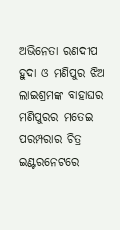ଅଭିନେତା ରଣଦୀପ ହୁଦା ଓ ମଣିପୁର ଝିଅ ଲାଇଶ୍ରମଙ୍କ ବାହାଘର ମଣିପୁରର ମତେଇ ପରମ୍ପରାର ଚିତ୍ର ଇଣ୍ଟରନେଟରେ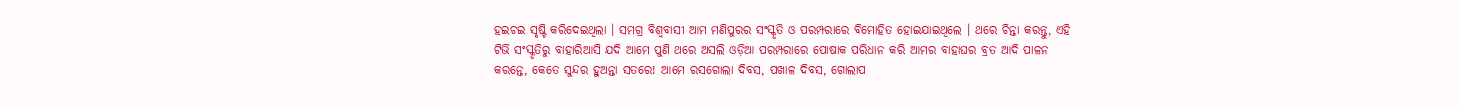ହଇଚଇ ସୃଷ୍ଟି କରିଦେଇଥିଲା । ସମଗ୍ର ବିଶ୍ୱବାସୀ ଆମ ମଣିପୁରର ସଂସ୍କୃତି ଓ ପରମ୍ପରାରେ ବିମୋହିତ ହୋଇଯାଇଥିଲେ । ଥରେ ଚିନ୍ତା କରନ୍ତୁ, ଏହି ଟିଭି ସଂସ୍କୃତିରୁ ବାହାରିଆସି ଯଦି ଆମେ ପୁଣି ଥରେ ଅସଲି ଓଡ଼ିଆ ପରମ୍ପରାରେ ପୋଷାକ ପରିଧାନ କରି ଆମର ବାହାଘର ବ୍ରତ ଆଦି ପାଳନ କରନ୍ତେ, କେତେ ସୁନ୍ଦର ହୁଅନ୍ତା ସତରେ! ଆମେ ରସଗୋଲା ଦିବସ, ପଖାଳ ଦିବସ, ଗୋଲାପ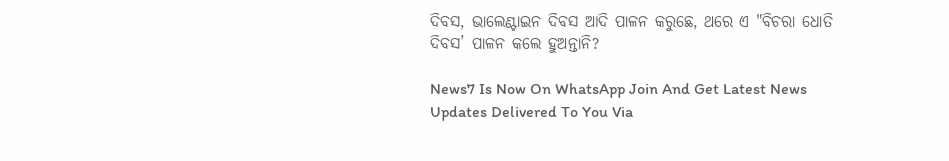ଦିବସ, ଭାଲେଣ୍ଟାଇନ ଦିବସ ଆଦି ପାଳନ କରୁଛେ, ଥରେ ଏ "ବିଚରା ଧୋତି ଦିବସ’ ପାଳନ କଲେ ହୁଅନ୍ତାନି?

News7 Is Now On WhatsApp Join And Get Latest News Updates Delivered To You Via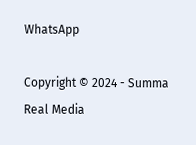WhatsApp

Copyright © 2024 - Summa Real Media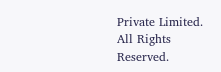Private Limited. All Rights Reserved.